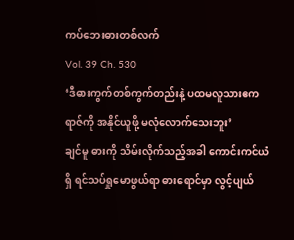ကပ်ဘေးဓားတစ်လက်
Vol. 39 Ch. 530
‘ဒီဓားကွက်တစ်ကွက်တည်းနဲ့ ပထမလူသားဧကရာဇ်ကို အနိုင်ယူဖို့ မလုံလောက်သေးဘူး’
ချင်မူ ဓားကို သိမ်းလိုက်သည့်အခါ ကောင်းကင်ယံရှိ ရင်သပ်ရှုမောဖွယ်ရာ ဓားရောင်မှာ လွင့်ပျယ်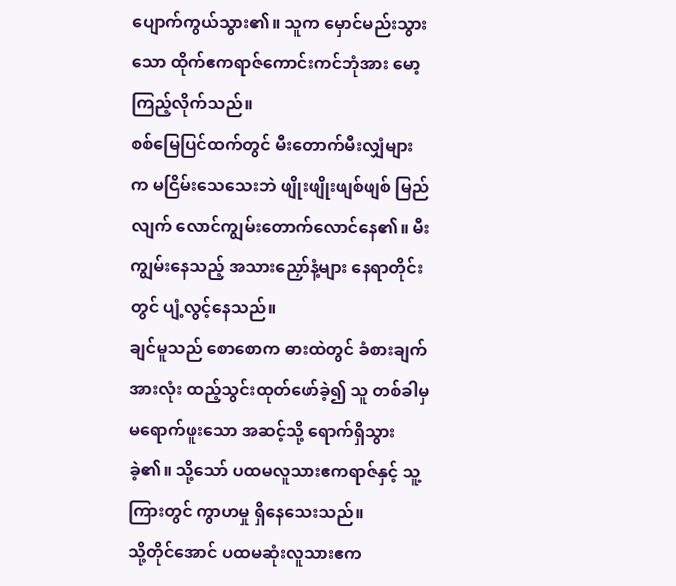ပျောက်ကွယ်သွား၏။ သူက မှောင်မည်းသွားသော ထိုက်ဧကရာဇ်ကောင်းကင်ဘုံအား မော့ကြည့်လိုက်သည်။
စစ်မြေပြင်ထက်တွင် မီးတောက်မီးလျှံများက မငြိမ်းသေသေးဘဲ ဖျိုးဖျိုးဖျစ်ဖျစ် မြည်လျက် လောင်ကျွမ်းတောက်လောင်နေ၏။ မီးကျွမ်းနေသည့် အသားညှော်နံ့များ နေရာတိုင်းတွင် ပျံ့လွင့်နေသည်။
ချင်မူသည် စောစောက ဓားထဲတွင် ခံစားချက်အားလုံး ထည့်သွင်းထုတ်ဖော်ခဲ့၍ သူ တစ်ခါမှ မရောက်ဖူးသော အဆင့်သို့ ရောက်ရှိသွားခဲ့၏။ သို့သော် ပထမလူသားဧကရာဇ်နှင့် သူ့ကြားတွင် ကွာဟမှု ရှိနေသေးသည်။
သို့တိုင်အောင် ပထမဆုံးလူသားဧက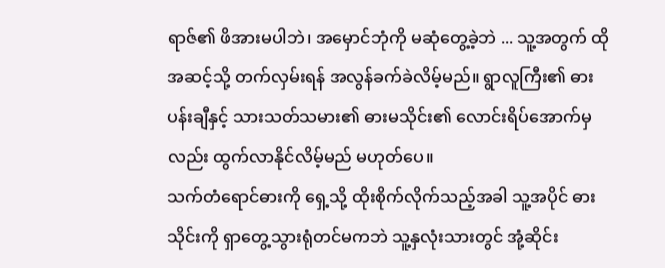ရာဇ်၏ ဖိအားမပါဘဲ၊ အမှောင်ဘုံကို မဆုံတွေ့ခဲ့ဘဲ ... သူ့အတွက် ထိုအဆင့်သို့ တက်လှမ်းရန် အလွန်ခက်ခဲလိမ့်မည်။ ရွာလူကြီး၏ ဓားပန်းချီနှင့် သားသတ်သမား၏ ဓားမသိုင်း၏ လောင်းရိပ်အောက်မှလည်း ထွက်လာနိုင်လိမ့်မည် မဟုတ်ပေ။
သက်တံရောင်ဓားကို ရှေ့သို့ ထိုးစိုက်လိုက်သည့်အခါ သူ့အပိုင် ဓားသိုင်းကို ရှာတွေ့သွားရုံတင်မကဘဲ သူ့နှလုံးသားတွင် အုံ့ဆိုင်း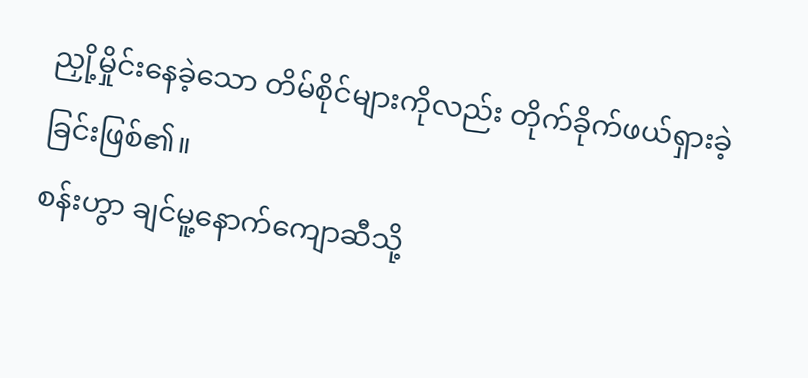ညှို့မှိုင်းနေခဲ့သော တိမ်စိုင်များကိုလည်း တိုက်ခိုက်ဖယ်ရှားခဲ့ခြင်းဖြစ်၏။
စန်းဟွာ ချင်မူ့နောက်ကျောဆီသို့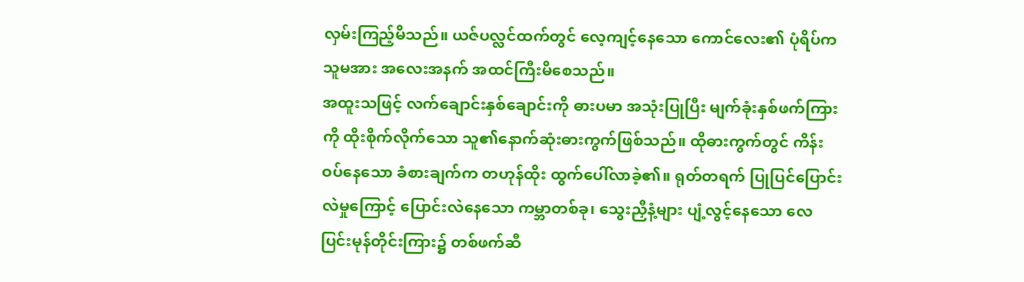လှမ်းကြည့်မိသည်။ ယဇ်ပလ္လင်ထက်တွင် လေ့ကျင့်နေသော ကောင်လေး၏ ပုံရိပ်က သူမအား အလေးအနက် အထင်ကြီးမိစေသည်။
အထူးသဖြင့် လက်ချောင်းနှစ်ချောင်းကို ဓားပမာ အသုံးပြုပြီး မျက်ခုံးနှစ်ဖက်ကြားကို ထိုးစိုက်လိုက်သော သူ၏နောက်ဆုံးဓားကွက်ဖြစ်သည်။ ထိုဓားကွက်တွင် ကိန်းဝပ်နေသော ခံစားချက်က တဟုန်ထိုး ထွက်ပေါ်လာခဲ့၏။ ရုတ်တရက် ပြုပြင်ပြောင်းလဲမှုကြောင့် ပြောင်းလဲနေသော ကမ္ဘာတစ်ခု၊ သွေးညှီနံ့များ ပျံ့လွင့်နေသော လေပြင်းမုန်တိုင်းကြား၌ တစ်ဖက်ဆီ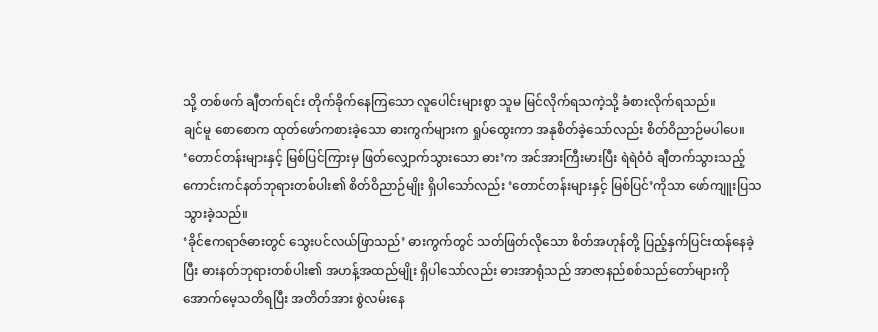သို့ တစ်ဖက် ချီတက်ရင်း တိုက်ခိုက်နေကြသော လူပေါင်းများစွာ သူမ မြင်လိုက်ရသကဲ့သို့ ခံစားလိုက်ရသည်။
ချင်မူ စောစောက ထုတ်ဖော်ကစားခဲ့သော ဓားကွက်များက ရှုပ်ထွေးကာ အနုစိတ်ခဲ့သော်လည်း စိတ်ဝိညာဉ်မပါပေ။ ‘တောင်တန်းများနှင့် မြစ်ပြင်ကြားမှ ဖြတ်လျှောက်သွားသော ဓား’က အင်အားကြီးမားပြီး ရဲရဲဝံဝံ ချီတက်သွားသည့် ကောင်းကင်နတ်ဘုရားတစ်ပါး၏ စိတ်ဝိညာဉ်မျိုး ရှိပါသော်လည်း ‘တောင်တန်းများနှင့် မြစ်ပြင်’ကိုသာ ဖော်ကျူးပြသသွားခဲ့သည်။
‘ခိုင်ဧကရာဇ်ဓားတွင် သွေးပင်လယ်ဖြာသည်’ ဓားကွက်တွင် သတ်ဖြတ်လိုသော စိတ်အဟုန်တို့ ပြည့်နှက်ပြင်းထန်နေခဲ့ပြီး ဓားနတ်ဘုရားတစ်ပါး၏ အဟန့်အထည်မျိုး ရှိပါသော်လည်း ဓားအာရုံသည် အာဇာနည်စစ်သည်တော်များကို အောက်မေ့သတိရပြီး အတိတ်အား စွဲလမ်းနေ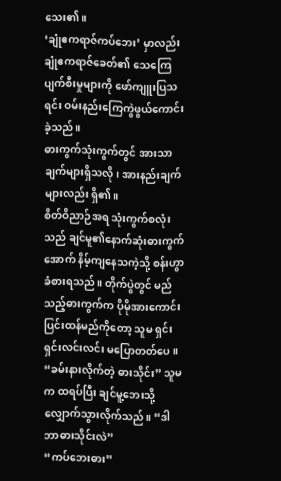သေး၏။
‘ချုံဧကရာဇ်ကပ်ဘေး’ မှာလည်း ချုံဧကရာဇ်ခေတ်၏ သေကြေပျက်စီးမှုများကို ဖော်ကျူးပြသရင်း ဝမ်းနည်းကြေကွဲဖွယ်ကောင်းခဲ့သည်။
ဓားကွက်သုံးကွက်တွင် အားသာချက်များရှိသလို၊ အားနည်းချက်များလည်း ရှိ၏။
စိတ်ဝိညာဉ်အရ သုံးကွက်စလုံးသည် ချင်မူ၏နောက်ဆုံးဓားကွက်အောက် နိမ့်ကျနေသကဲ့သို့ စန်းဟွာ ခံစားရသည်။ တိုက်ပွဲတွင် မည်သည့်ဓားကွက်က ပိုမိုအားကောင်းပြင်းထန်မည်ကိုတော့ သူမ ရှင်းရှင်းလင်းလင်း မပြောတတ်ပေ။
“ခမ်းနားလိုက်တဲ့ ဓားသိုင်း” သူမက ထရပ်ပြီး ချင်မူ့ဘေးသို့ လျှောက်သွားလိုက်သည်။ “ဒါ ဘာဓားသိုင်းလဲ”
“ကပ်ဘေးဓား”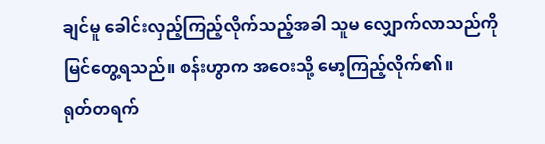ချင်မူ ခေါင်းလှည့်ကြည့်လိုက်သည့်အခါ သူမ လျှောက်လာသည်ကို မြင်တွေ့ရသည်။ စန်းဟွာက အဝေးသို့ မော့ကြည့်လိုက်၏။
ရုတ်တရက်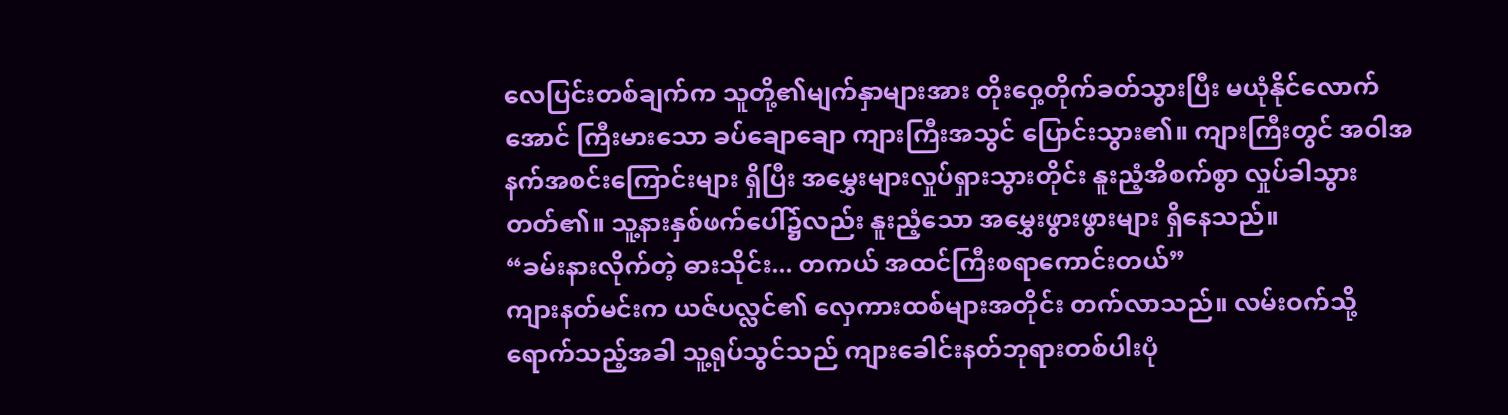လေပြင်းတစ်ချက်က သူတို့၏မျက်နှာများအား တိုးဝှေ့တိုက်ခတ်သွားပြီး မယုံနိုင်လောက်အောင် ကြီးမားသော ခပ်ချောချော ကျားကြီးအသွင် ပြောင်းသွား၏။ ကျားကြီးတွင် အဝါအနက်အစင်းကြောင်းများ ရှိပြီး အမွှေးများလှုပ်ရှားသွားတိုင်း နူးညံ့အိစက်စွာ လှုပ်ခါသွားတတ်၏။ သူ့နားနှစ်ဖက်ပေါ်၌လည်း နူးညံ့သော အမွှေးဖွားဖွားများ ရှိနေသည်။
“ခမ်းနားလိုက်တဲ့ ဓားသိုင်း... တကယ် အထင်ကြီးစရာကောင်းတယ်”
ကျားနတ်မင်းက ယဇ်ပလ္လင်၏ လှေကားထစ်များအတိုင်း တက်လာသည်။ လမ်းဝက်သို့ ရောက်သည့်အခါ သူ့ရုပ်သွင်သည် ကျားခေါင်းနတ်ဘုရားတစ်ပါးပုံ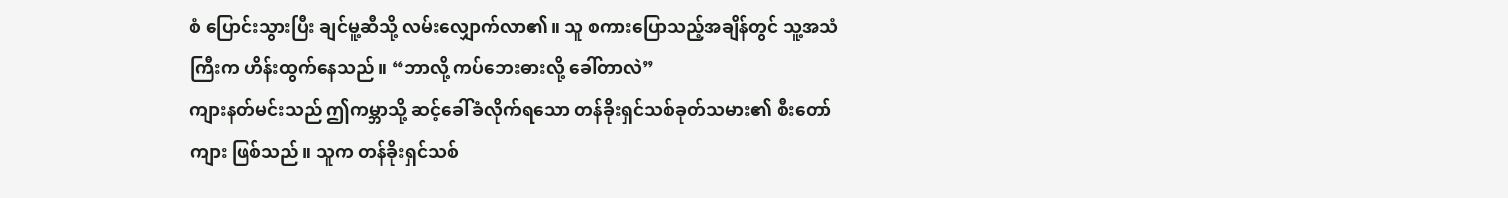စံ ပြောင်းသွားပြီး ချင်မူ့ဆီသို့ လမ်းလျှောက်လာ၏။ သူ စကားပြောသည့်အချိန်တွင် သူ့အသံကြီးက ဟိန်းထွက်နေသည်။ “ဘာလို့ ကပ်ဘေးဓားလို့ ခေါ်တာလဲ”
ကျားနတ်မင်းသည် ဤကမ္ဘာသို့ ဆင့်ခေါ်ခံလိုက်ရသော တန်ခိုးရှင်သစ်ခုတ်သမား၏ စီးတော်ကျား ဖြစ်သည်။ သူက တန်ခိုးရှင်သစ်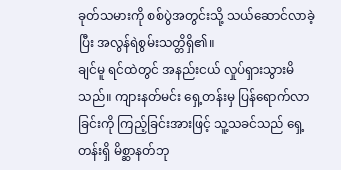ခုတ်သမားကို စစ်ပွဲအတွင်းသို့ သယ်ဆောင်လာခဲ့ပြီး အလွန်ရဲစွမ်းသတ္တိရှိ၏။
ချင်မူ ရင်ထဲတွင် အနည်းငယ် လှုပ်ရှားသွားမိသည်။ ကျားနတ်မင်း ရှေ့တန်းမှ ပြန်ရောက်လာခြင်းကို ကြည့်ခြင်းအားဖြင့် သူ့သခင်သည် ရှေ့တန်းရှိ မိစ္ဆာနတ်ဘု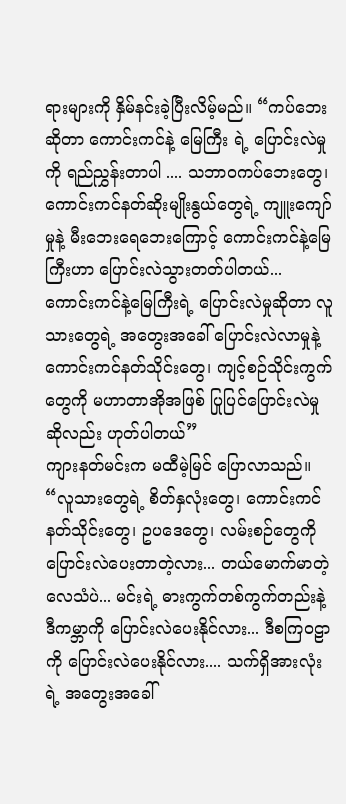ရားများကို နှိမ်နင်းခဲ့ပြီးလိမ့်မည်။ “ကပ်ဘေးဆိုတာ ကောင်းကင်နဲ့ မြေကြီး ရဲ့ ပြောင်းလဲမှုကို ရည်ညွှန်းတာပါ .... သဘာဝကပ်ဘေးတွေ၊ ကောင်းကင်နတ်ဆိုးမျိုးနွယ်တွေရဲ့ ကျူးကျော်မှုနဲ့ မီးဘေးရေဘေးကြောင့် ကောင်းကင်နဲ့မြေကြီးဟာ ပြောင်းလဲသွားတတ်ပါတယ်... ကောင်းကင်နဲ့မြေကြီးရဲ့ ပြောင်းလဲမှုဆိုတာ လူသားတွေရဲ့ အတွေးအခေါ် ပြောင်းလဲလာမှုနဲ့ ကောင်းကင်နတ်သိုင်းတွေ၊ ကျင့်စဉ်သိုင်းကွက်တွေကို မဟာတာအိုအဖြစ် ပြုပြင်ပြောင်းလဲမှုဆိုလည်း ဟုတ်ပါတယ်”
ကျားနတ်မင်းက မထီမဲ့မြင် ပြောလာသည်။ “လူသားတွေရဲ့ စိတ်နှလုံးတွေ၊ ကောင်းကင်နတ်သိုင်းတွေ၊ ဥပဒေတွေ၊ လမ်းစဉ်တွေကို ပြောင်းလဲပေးတာတဲ့လား... တယ်မောက်မာတဲ့ လေသံပဲ... မင်းရဲ့ ဓားကွက်တစ်ကွက်တည်းနဲ့ ဒီကမ္ဘာကို ပြောင်းလဲပေးနိုင်လား... ဒီစကြဝဠာကို ပြောင်းလဲပေးနိုင်လား.... သက်ရှိအားလုံးရဲ့ အတွေးအခေါ်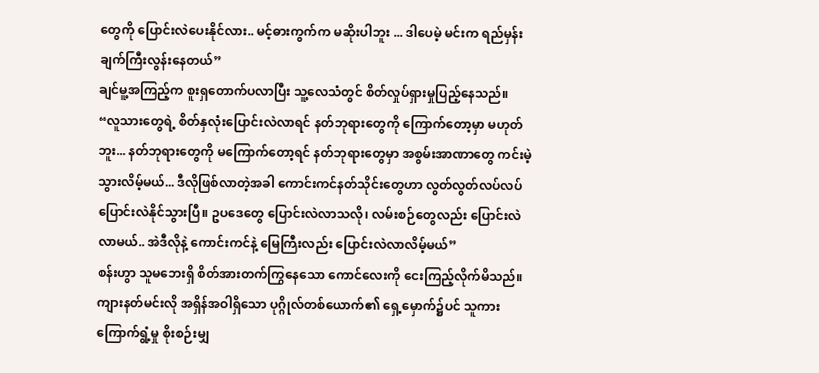တွေကို ပြောင်းလဲပေးနိုင်လား.. မင့်ဓားကွက်က မဆိုးပါဘူး ... ဒါပေမဲ့ မင်းက ရည်မှန်းချက်ကြီးလွန်းနေတယ်”
ချင်မူ့အကြည့်က စူးရှတောက်ပလာပြီး သူ့လေသံတွင် စိတ်လှုပ်ရှားမှုပြည့်နေသည်။ “လူသားတွေရဲ့ စိတ်နှလုံးပြောင်းလဲလာရင် နတ်ဘုရားတွေကို ကြောက်တော့မှာ မဟုတ်ဘူး... နတ်ဘုရားတွေကို မကြောက်တော့ရင် နတ်ဘုရားတွေမှာ အစွမ်းအာဏာတွေ ကင်းမဲ့သွားလိမ့်မယ်... ဒီလိုဖြစ်လာတဲ့အခါ ကောင်းကင်နတ်သိုင်းတွေဟာ လွတ်လွတ်လပ်လပ် ပြောင်းလဲနိုင်သွားပြီ။ ဥပဒေတွေ ပြောင်းလဲလာသလို၊ လမ်းစဉ်တွေလည်း ပြောင်းလဲလာမယ်.. အဲဒီလိုနဲ့ ကောင်းကင်နဲ့ မြေကြီးလည်း ပြောင်းလဲလာလိမ့်မယ်”
စန်းဟွာ သူမဘေးရှိ စိတ်အားတက်ကြွနေသော ကောင်လေးကို ငေးကြည့်လိုက်မိသည်။ ကျားနတ်မင်းလို အရှိန်အဝါရှိသော ပုဂ္ဂိုလ်တစ်ယောက်၏ ရှေ့မှောက်၌ပင် သူကား ကြောက်ရွံ့မှု စိုးစဉ်းမျှ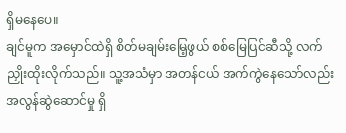ရှိမနေပေ။
ချင်မူက အမှောင်ထဲရှိ စိတ်မချမ်းမြေ့ဖွယ် စစ်မြေပြင်ဆီသို့ လက်ညှိုးထိုးလိုက်သည်။ သူ့အသံမှာ အတန်ငယ် အက်ကွဲနေသော်လည်း အလွန်ဆွဲဆောင်မှု ရှိ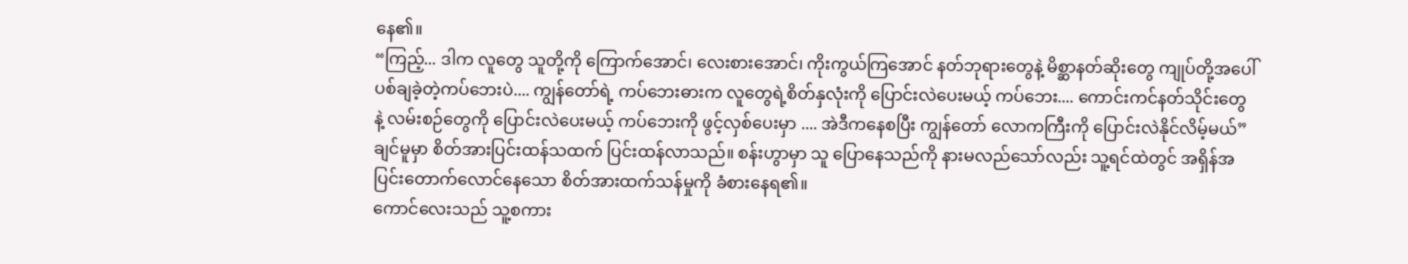နေ၏။
“ကြည့်... ဒါက လူတွေ သူတို့ကို ကြောက်အောင်၊ လေးစားအောင်၊ ကိုးကွယ်ကြအောင် နတ်ဘုရားတွေနဲ့ မိစ္ဆာနတ်ဆိုးတွေ ကျုပ်တို့အပေါ် ပစ်ချခဲ့တဲ့ကပ်ဘေးပဲ.... ကျွန်တော်ရဲ့ ကပ်ဘေးဓားက လူတွေရဲ့စိတ်နှလုံးကို ပြောင်းလဲပေးမယ့် ကပ်ဘေး.... ကောင်းကင်နတ်သိုင်းတွေနဲ့ လမ်းစဉ်တွေကို ပြောင်းလဲပေးမယ့် ကပ်ဘေးကို ဖွင့်လှစ်ပေးမှာ .... အဲဒီကနေစပြီး ကျွန်တော် လောကကြီးကို ပြောင်းလဲနိုင်လိမ့်မယ်”
ချင်မူမှာ စိတ်အားပြင်းထန်သထက် ပြင်းထန်လာသည်။ စန်းဟွာမှာ သူ ပြောနေသည်ကို နားမလည်သော်လည်း သူ့ရင်ထဲတွင် အရှိန်အပြင်းတောက်လောင်နေသော စိတ်အားထက်သန်မှုကို ခံစားနေရ၏။
ကောင်လေးသည် သူ့စကား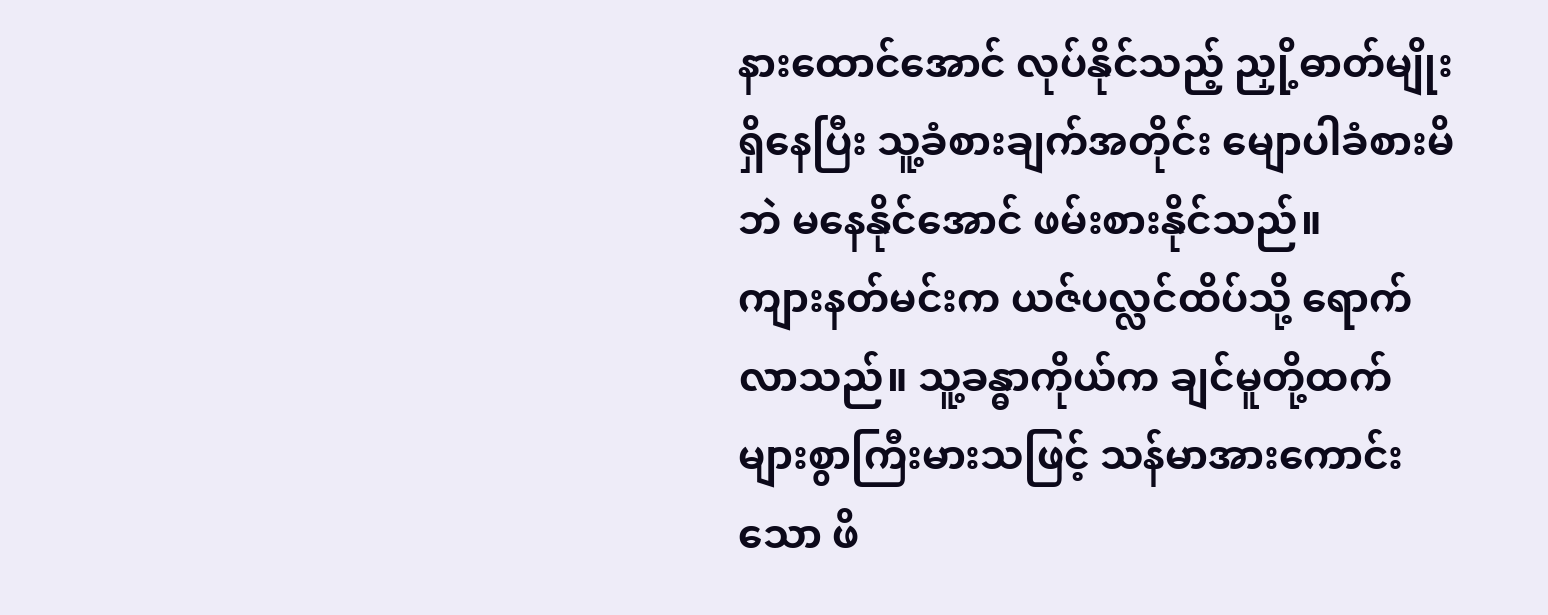နားထောင်အောင် လုပ်နိုင်သည့် ညှို့ဓာတ်မျိုး ရှိနေပြီး သူ့ခံစားချက်အတိုင်း မျောပါခံစားမိဘဲ မနေနိုင်အောင် ဖမ်းစားနိုင်သည်။
ကျားနတ်မင်းက ယဇ်ပလ္လင်ထိပ်သို့ ရောက်လာသည်။ သူ့ခန္ဓာကိုယ်က ချင်မူတို့ထက် များစွာကြီးမားသဖြင့် သန်မာအားကောင်းသော ဖိ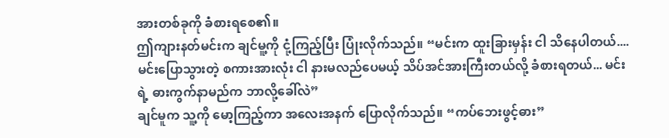အားတစ်ခုကို ခံစားရစေ၏။
ဤကျားနတ်မင်းက ချင်မူ့ကို ငုံ့ကြည့်ပြီး ပြုံးလိုက်သည်။ “မင်းက ထူးခြားမှန်း ငါ သိနေပါတယ်.... မင်းပြောသွားတဲ့ စကားအားလုံး ငါ နားမလည်ပေမယ့် သိပ်အင်အားကြီးတယ်လို့ ခံစားရတယ်... မင်းရဲ့ ဓားကွက်နာမည်က ဘာလို့ခေါ်လဲ”
ချင်မူက သူ့ကို မော့ကြည့်ကာ အလေးအနက် ပြောလိုက်သည်။ “ကပ်ဘေးဖွင့်ဓား”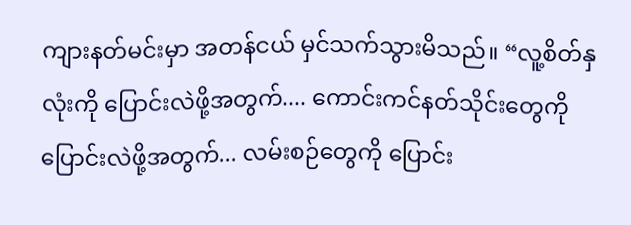ကျားနတ်မင်းမှာ အတန်ငယ် မှင်သက်သွားမိသည်။ “လူ့စိတ်နှလုံးကို ပြောင်းလဲဖို့အတွက်.... ကောင်းကင်နတ်သိုင်းတွေကို ပြောင်းလဲဖို့အတွက်... လမ်းစဉ်တွေကို ပြောင်း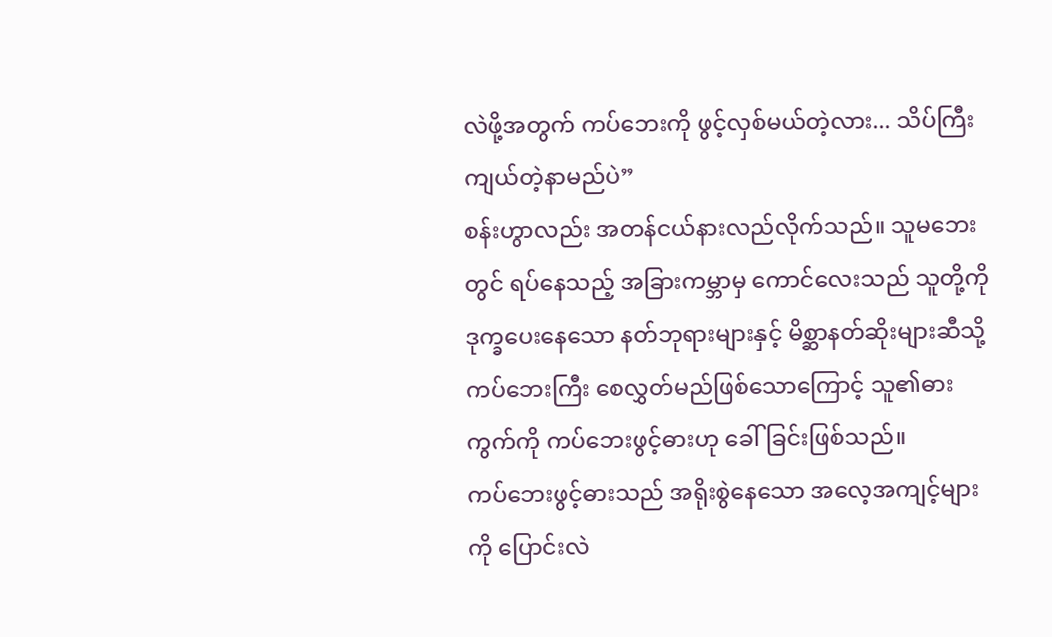လဲဖို့အတွက် ကပ်ဘေးကို ဖွင့်လှစ်မယ်တဲ့လား... သိပ်ကြီးကျယ်တဲ့နာမည်ပဲ”
စန်းဟွာလည်း အတန်ငယ်နားလည်လိုက်သည်။ သူမဘေးတွင် ရပ်နေသည့် အခြားကမ္ဘာမှ ကောင်လေးသည် သူတို့ကို ဒုက္ခပေးနေသော နတ်ဘုရားများနှင့် မိစ္ဆာနတ်ဆိုးများဆီသို့ ကပ်ဘေးကြီး စေလွှတ်မည်ဖြစ်သောကြောင့် သူ၏ဓားကွက်ကို ကပ်ဘေးဖွင့်ဓားဟု ခေါ်ခြင်းဖြစ်သည်။
ကပ်ဘေးဖွင့်ဓားသည် အရိုးစွဲနေသော အလေ့အကျင့်များကို ပြောင်းလဲ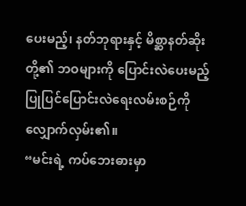ပေးမည့်၊ နတ်ဘုရားနှင့် မိစ္ဆာနတ်ဆိုးတို့၏ ဘဝများကို ပြောင်းလဲပေးမည့် ပြုပြင်ပြောင်းလဲရေးလမ်းစဉ်ကို လျှောက်လှမ်း၏။
“မင်းရဲ့ ကပ်ဘေးဓားမှာ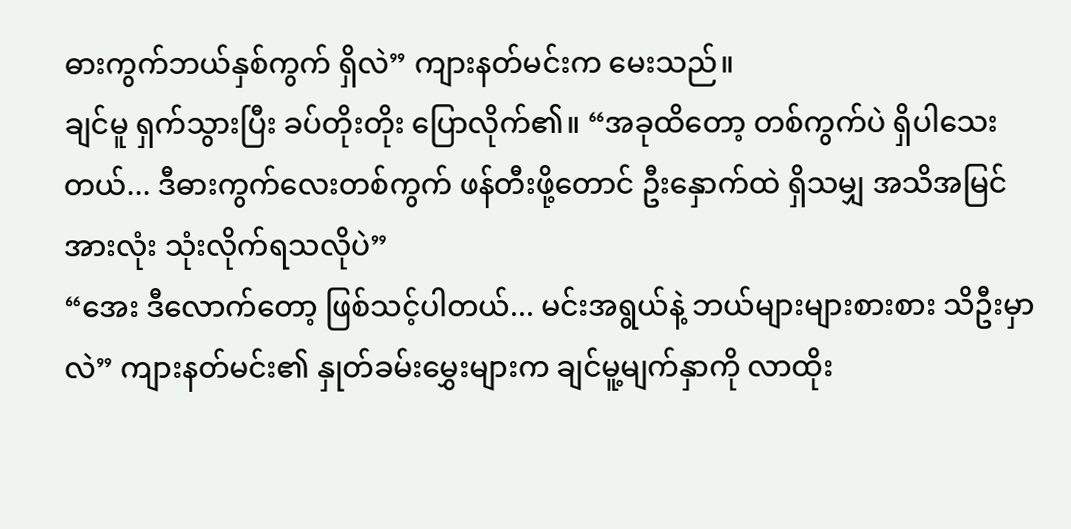ဓားကွက်ဘယ်နှစ်ကွက် ရှိလဲ” ကျားနတ်မင်းက မေးသည်။
ချင်မူ ရှက်သွားပြီး ခပ်တိုးတိုး ပြောလိုက်၏။ “အခုထိတော့ တစ်ကွက်ပဲ ရှိပါသေးတယ်... ဒီဓားကွက်လေးတစ်ကွက် ဖန်တီးဖို့တောင် ဦးနှောက်ထဲ ရှိသမျှ အသိအမြင်အားလုံး သုံးလိုက်ရသလိုပဲ”
“အေး ဒီလောက်တော့ ဖြစ်သင့်ပါတယ်... မင်းအရွယ်နဲ့ ဘယ်များများစားစား သိဦးမှာလဲ” ကျားနတ်မင်း၏ နှုတ်ခမ်းမွှေးများက ချင်မူ့မျက်နှာကို လာထိုး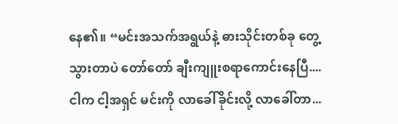နေ၏။ “မင်းအသက်အရွယ်နဲ့ ဓားသိုင်းတစ်ခု တွေ့သွားတာပဲ တော်တော် ချီးကျူးစရာကောင်းနေပြီ.... ငါက ငါ့အရှင် မင်းကို လာခေါ်ခိုင်းလို့ လာခေါ်တာ...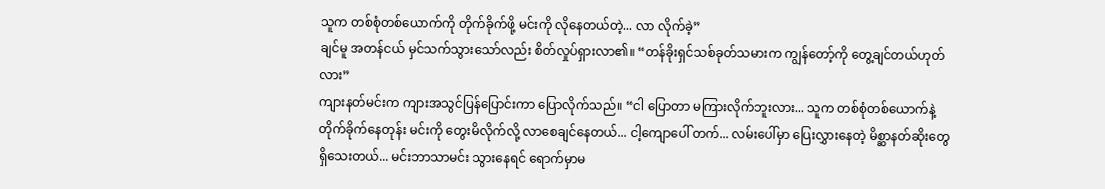သူက တစ်စုံတစ်ယောက်ကို တိုက်ခိုက်ဖို့ မင်းကို လိုနေတယ်တဲ့... လာ လိုက်ခဲ့”
ချင်မူ အတန်ငယ် မှင်သက်သွားသော်လည်း စိတ်လှုပ်ရှားလာ၏။ “တန်ခိုးရှင်သစ်ခုတ်သမားက ကျွန်တော့်ကို တွေ့ချင်တယ်ဟုတ်လား”
ကျားနတ်မင်းက ကျားအသွင်ပြန်ပြောင်းကာ ပြောလိုက်သည်။ “ငါ ပြောတာ မကြားလိုက်ဘူးလား... သူက တစ်စုံတစ်ယောက်နဲ့ တိုက်ခိုက်နေတုန်း မင်းကို တွေးမိလိုက်လို့ လာစေချင်နေတယ်... ငါ့ကျောပေါ် တက်... လမ်းပေါ်မှာ ပြေးလွှားနေတဲ့ မိစ္ဆာနတ်ဆိုးတွေ ရှိသေးတယ်... မင်းဘာသာမင်း သွားနေရင် ရောက်မှာမ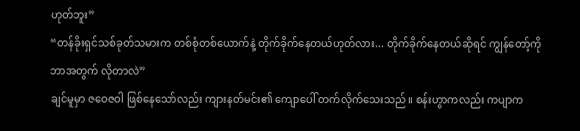ဟုတ်ဘူး”
“တန်ခိုးရှင်သစ်ခုတ်သမားက တစ်စုံတစ်ယောက်နဲ့ တိုက်ခိုက်နေတယ်ဟုတ်လား... တိုက်ခိုက်နေတယ်ဆိုရင် ကျွန်တော့်ကို ဘာအတွက် လိုတာလဲ”
ချင်မူမှာ ဇဝေဇဝါ ဖြစ်နေသော်လည်း ကျားနတ်မင်း၏ ကျောပေါ် တက်လိုက်သေးသည်။ စန်းဟွာကလည်း ကပျာက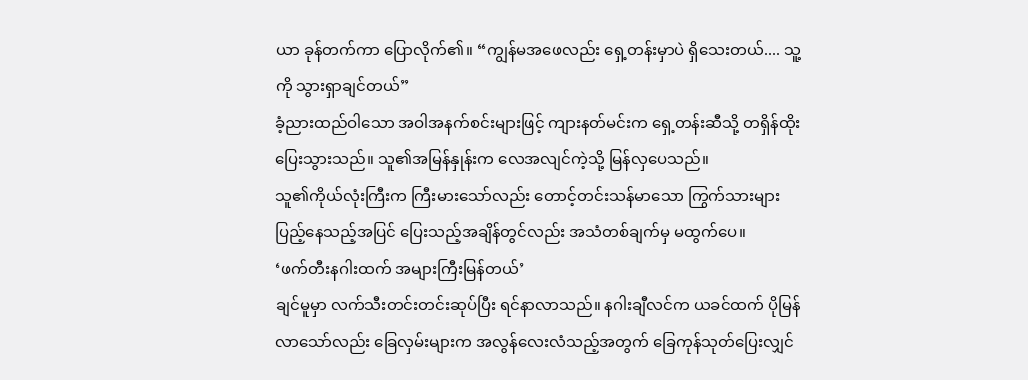ယာ ခုန်တက်ကာ ပြောလိုက်၏။ “ကျွန်မအဖေလည်း ရှေ့တန်းမှာပဲ ရှိသေးတယ်.... သူ့ကို သွားရှာချင်တယ်”
ခံ့ညားထည်ဝါသော အဝါအနက်စင်းများဖြင့် ကျားနတ်မင်းက ရှေ့တန်းဆီသို့ တရှိန်ထိုး ပြေးသွားသည်။ သူ၏အမြန်နှုန်းက လေအလျင်ကဲ့သို့ မြန်လှပေသည်။
သူ၏ကိုယ်လုံးကြီးက ကြီးမားသော်လည်း တောင့်တင်းသန်မာသော ကြွက်သားများ ပြည့်နေသည့်အပြင် ပြေးသည့်အချိန်တွင်လည်း အသံတစ်ချက်မှ မထွက်ပေ။
‘ဖက်တီးနဂါးထက် အများကြီးမြန်တယ်’
ချင်မူမှာ လက်သီးတင်းတင်းဆုပ်ပြီး ရင်နာလာသည်။ နဂါးချီလင်က ယခင်ထက် ပိုမြန်လာသော်လည်း ခြေလှမ်းများက အလွန်လေးလံသည့်အတွက် ခြေကုန်သုတ်ပြေးလျှင်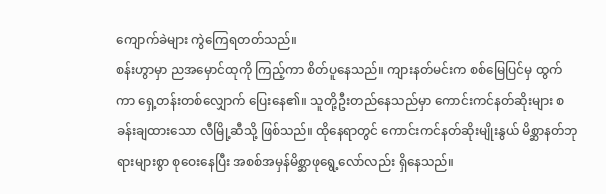ကျောက်ခဲများ ကွဲကြေရတတ်သည်။
စန်းဟွာမှာ ညအမှောင်ထုကို ကြည့်ကာ စိတ်ပူနေသည်။ ကျားနတ်မင်းက စစ်မြေပြင်မှ ထွက်ကာ ရှေ့တန်းတစ်လျှောက် ပြေးနေ၏။ သူတို့ဦးတည်နေသည်မှာ ကောင်းကင်နတ်ဆိုးများ စခန်းချထားသော လီမြို့ဆီသို့ ဖြစ်သည်။ ထိုနေရာတွင် ကောင်းကင်နတ်ဆိုးမျိုးနွယ် မိစ္ဆာနတ်ဘုရားများစွာ စုဝေးနေပြီး အစစ်အမှန်မိစ္ဆာဖုရွေ့လော်လည်း ရှိနေသည်။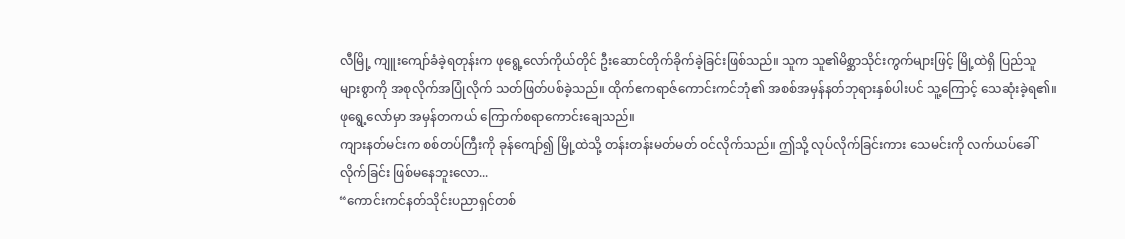လီမြို့ ကျူးကျော်ခံခဲ့ရတုန်းက ဖုရွေ့လော်ကိုယ်တိုင် ဦးဆောင်တိုက်ခိုက်ခဲ့ခြင်းဖြစ်သည်။ သူက သူ၏မိစ္ဆာသိုင်းကွက်များဖြင့် မြို့ထဲရှိ ပြည်သူများစွာကို အစုလိုက်အပြုံလိုက် သတ်ဖြတ်ပစ်ခဲ့သည်။ ထိုက်ဧကရာဇ်ကောင်းကင်ဘုံ၏ အစစ်အမှန်နတ်ဘုရားနှစ်ပါးပင် သူ့ကြောင့် သေဆုံးခဲ့ရ၏။ ဖုရွေ့လော်မှာ အမှန်တကယ် ကြောက်စရာကောင်းချေသည်။
ကျားနတ်မင်းက စစ်တပ်ကြီးကို ခုန်ကျော်၍ မြို့ထဲသို့ တန်းတန်းမတ်မတ် ဝင်လိုက်သည်။ ဤသို့ လုပ်လိုက်ခြင်းကား သေမင်းကို လက်ယပ်ခေါ်လိုက်ခြင်း ဖြစ်မနေဘူးလော...
“ကောင်းကင်နတ်သိုင်းပညာရှင်တစ်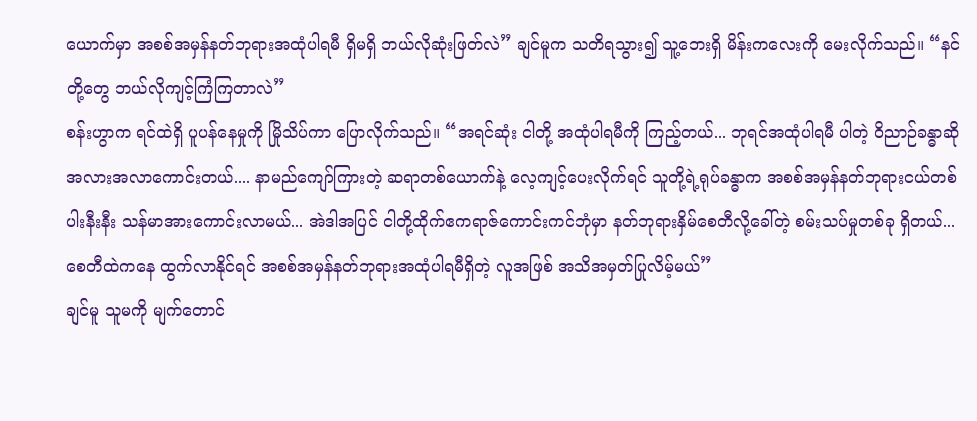ယောက်မှာ အစစ်အမှန်နတ်ဘုရားအထုံပါရမီ ရှိမရှိ ဘယ်လိုဆုံးဖြတ်လဲ” ချင်မူက သတိရသွား၍ သူ့ဘေးရှိ မိန်းကလေးကို မေးလိုက်သည်။ “နင်တို့တွေ ဘယ်လိုကျင့်ကြံကြတာလဲ”
စန်းဟွာက ရင်ထဲရှိ ပူပန်နေမှုကို မြိုသိပ်ကာ ပြောလိုက်သည်။ “အရင်ဆုံး ငါတို့ အထုံပါရမီကို ကြည့်တယ်... ဘုရင်အထုံပါရမီ ပါတဲ့ ဝိညာဉ်ခန္ဓာဆို အလားအလာကောင်းတယ်.... နာမည်ကျော်ကြားတဲ့ ဆရာတစ်ယောက်နဲ့ လေ့ကျင့်ပေးလိုက်ရင် သူတို့ရဲ့ရုပ်ခန္ဓာက အစစ်အမှန်နတ်ဘုရားငယ်တစ်ပါးနီးနီး သန်မာအားကောင်းလာမယ်... အဲဒါအပြင် ငါတို့ထိုက်ဧကရာဇ်ကောင်းကင်ဘုံမှာ နတ်ဘုရားနှိမ်စေတီလို့ခေါ်တဲ့ စမ်းသပ်မှုတစ်ခု ရှိတယ်... စေတီထဲကနေ ထွက်လာနိုင်ရင် အစစ်အမှန်နတ်ဘုရားအထုံပါရမီရှိတဲ့ လူအဖြစ် အသိအမှတ်ပြုလိမ့်မယ်”
ချင်မူ သူမကို မျက်တောင်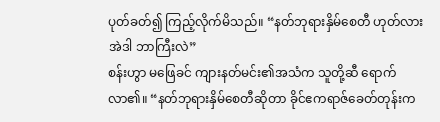ပုတ်ခတ်၍ ကြည့်လိုက်မိသည်။ “နတ်ဘုရားနှိမ်စေတီ ဟုတ်လား အဲဒါ ဘာကြီးလဲ”
စန်းဟွာ မဖြေခင် ကျားနတ်မင်း၏အသံက သူတို့ဆီ ရောက်လာ၏။ “နတ်ဘုရားနှိမ်စေတီဆိုတာ ခိုင်ဧကရာဇ်ခေတ်တုန်းက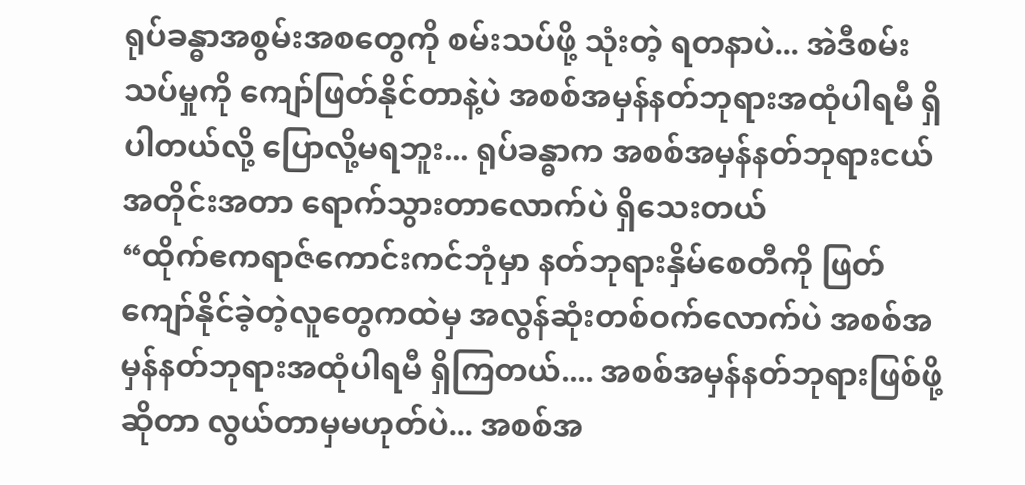ရုပ်ခန္ဓာအစွမ်းအစတွေကို စမ်းသပ်ဖို့ သုံးတဲ့ ရတနာပဲ... အဲဒီစမ်းသပ်မှုကို ကျော်ဖြတ်နိုင်တာနဲ့ပဲ အစစ်အမှန်နတ်ဘုရားအထုံပါရမီ ရှိပါတယ်လို့ ပြောလို့မရဘူး... ရုပ်ခန္ဓာက အစစ်အမှန်နတ်ဘုရားငယ်အတိုင်းအတာ ရောက်သွားတာလောက်ပဲ ရှိသေးတယ်
“ထိုက်ဧကရာဇ်ကောင်းကင်ဘုံမှာ နတ်ဘုရားနှိမ်စေတီကို ဖြတ်ကျော်နိုင်ခဲ့တဲ့လူတွေကထဲမှ အလွန်ဆုံးတစ်ဝက်လောက်ပဲ အစစ်အမှန်နတ်ဘုရားအထုံပါရမီ ရှိကြတယ်.... အစစ်အမှန်နတ်ဘုရားဖြစ်ဖို့ဆိုတာ လွယ်တာမှမဟုတ်ပဲ... အစစ်အ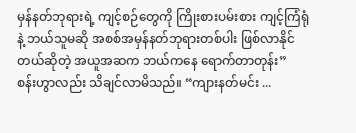မှန်နတ်ဘုရားရဲ့ ကျင့်စဉ်တွေကို ကြိုးစားပမ်းစား ကျင့်ကြံရုံနဲ့ ဘယ်သူမဆို အစစ်အမှန်နတ်ဘုရားတစ်ပါး ဖြစ်လာနိုင်တယ်ဆိုတဲ့ အယူအဆက ဘယ်ကနေ ရောက်တာတုန်း”
စန်းဟွာလည်း သိချင်လာမိသည်။ “ကျားနတ်မင်း ...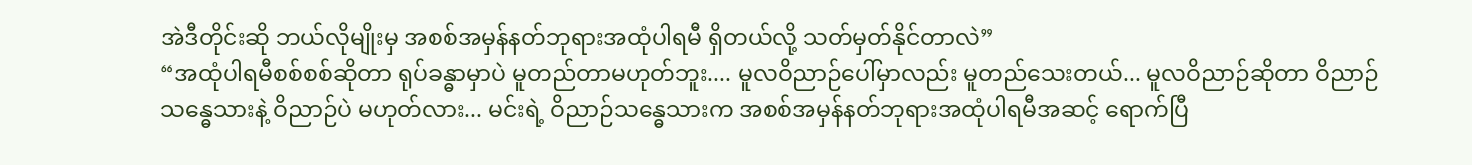အဲဒီတိုင်းဆို ဘယ်လိုမျိုးမှ အစစ်အမှန်နတ်ဘုရားအထုံပါရမီ ရှိတယ်လို့ သတ်မှတ်နိုင်တာလဲ”
“အထုံပါရမီစစ်စစ်ဆိုတာ ရုပ်ခန္ဓာမှာပဲ မူတည်တာမဟုတ်ဘူး.... မူလဝိညာဉ်ပေါ်မှာလည်း မူတည်သေးတယ်... မူလဝိညာဉ်ဆိုတာ ဝိညာဉ်သန္ဓေသားနဲ့ ဝိညာဉ်ပဲ မဟုတ်လား... မင်းရဲ့ ဝိညာဉ်သန္ဓေသားက အစစ်အမှန်နတ်ဘုရားအထုံပါရမီအဆင့် ရောက်ပြီ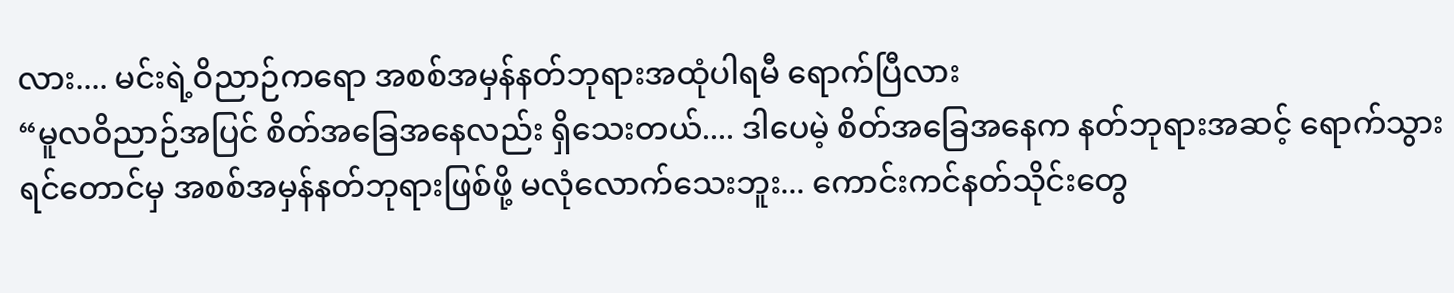လား.... မင်းရဲ့ဝိညာဉ်ကရော အစစ်အမှန်နတ်ဘုရားအထုံပါရမီ ရောက်ပြီလား
“မူလဝိညာဉ်အပြင် စိတ်အခြေအနေလည်း ရှိသေးတယ်.... ဒါပေမဲ့ စိတ်အခြေအနေက နတ်ဘုရားအဆင့် ရောက်သွားရင်တောင်မှ အစစ်အမှန်နတ်ဘုရားဖြစ်ဖို့ မလုံလောက်သေးဘူး... ကောင်းကင်နတ်သိုင်းတွေ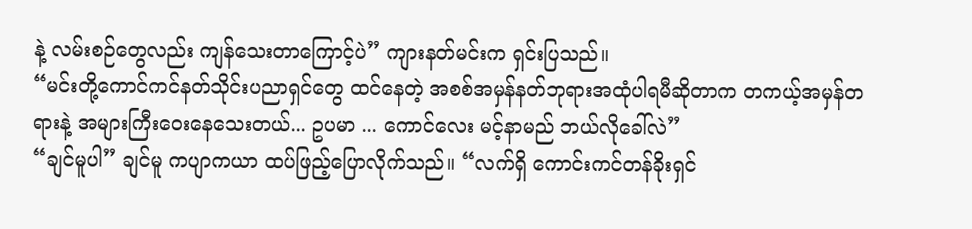နဲ့ လမ်းစဉ်တွေလည်း ကျန်သေးတာကြောင့်ပဲ” ကျားနတ်မင်းက ရှင်းပြသည်။
“မင်းတို့ကောင်ကင်နတ်သိုင်းပညာရှင်တွေ ထင်နေတဲ့ အစစ်အမှန်နတ်ဘုရားအထုံပါရမီဆိုတာက တကယ့်အမှန်တရားနဲ့ အများကြီးဝေးနေသေးတယ်... ဥပမာ ... ကောင်လေး မင့်နာမည် ဘယ်လိုခေါ်လဲ”
“ချင်မူပါ” ချင်မူ ကပျာကယာ ထပ်ဖြည့်ပြောလိုက်သည်။ “လက်ရှိ ကောင်းကင်တန်ခိုးရှင်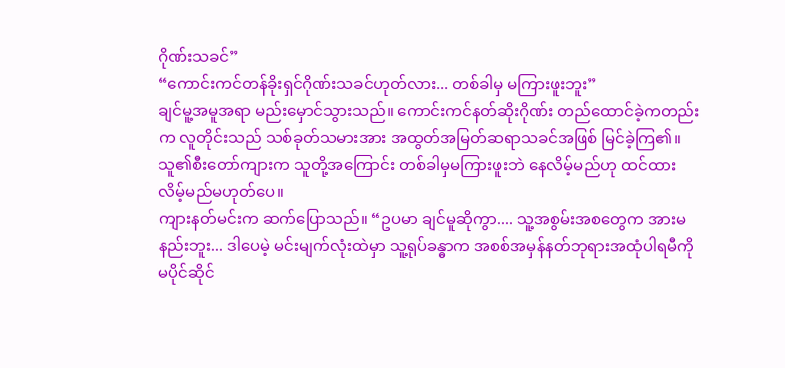ဂိုဏ်းသခင်”
“ကောင်းကင်တန်ခိုးရှင်ဂိုဏ်းသခင်ဟုတ်လား... တစ်ခါမှ မကြားဖူးဘူး”
ချင်မူ့အမူအရာ မည်းမှောင်သွားသည်။ ကောင်းကင်နတ်ဆိုးဂိုဏ်း တည်ထောင်ခဲ့ကတည်းက လူတိုင်းသည် သစ်ခုတ်သမားအား အထွတ်အမြတ်ဆရာသခင်အဖြစ် မြင်ခဲ့ကြ၏။ သူ၏စီးတော်ကျားက သူတို့အကြောင်း တစ်ခါမှမကြားဖူးဘဲ နေလိမ့်မည်ဟု ထင်ထားလိမ့်မည်မဟုတ်ပေ။
ကျားနတ်မင်းက ဆက်ပြောသည်။ “ဥပမာ ချင်မူဆိုကွာ.... သူ့အစွမ်းအစတွေက အားမနည်းဘူး... ဒါပေမဲ့ မင်းမျက်လုံးထဲမှာ သူ့ရုပ်ခန္ဓာက အစစ်အမှန်နတ်ဘုရားအထုံပါရမီကို မပိုင်ဆိုင်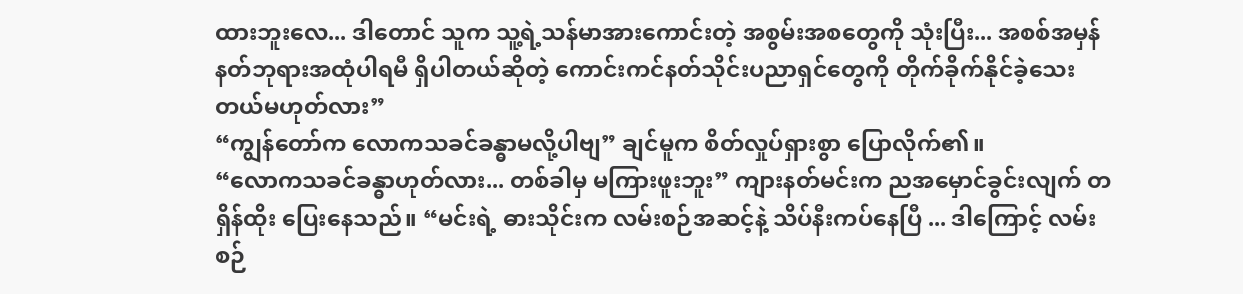ထားဘူးလေ... ဒါတောင် သူက သူ့ရဲ့သန်မာအားကောင်းတဲ့ အစွမ်းအစတွေကို သုံးပြီး... အစစ်အမှန်နတ်ဘုရားအထုံပါရမီ ရှိပါတယ်ဆိုတဲ့ ကောင်းကင်နတ်သိုင်းပညာရှင်တွေကို တိုက်ခိုက်နိုင်ခဲ့သေးတယ်မဟုတ်လား”
“ကျွန်တော်က လောကသခင်ခန္ဓာမလို့ပါဗျ” ချင်မူက စိတ်လှုပ်ရှားစွာ ပြောလိုက်၏။
“လောကသခင်ခန္ဓာဟုတ်လား... တစ်ခါမှ မကြားဖူးဘူး” ကျားနတ်မင်းက ညအမှောင်ခွင်းလျက် တရှိန်ထိုး ပြေးနေသည်။ “မင်းရဲ့ ဓားသိုင်းက လမ်းစဉ်အဆင့်နဲ့ သိပ်နီးကပ်နေပြီ ... ဒါကြောင့် လမ်းစဉ်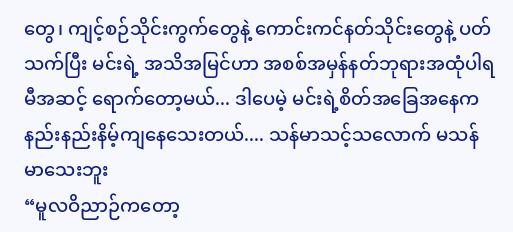တွေ၊ ကျင့်စဉ်သိုင်းကွက်တွေနဲ့ ကောင်းကင်နတ်သိုင်းတွေနဲ့ ပတ်သက်ပြီး မင်းရဲ့ အသိအမြင်ဟာ အစစ်အမှန်နတ်ဘုရားအထုံပါရမီအဆင့် ရောက်တော့မယ်... ဒါပေမဲ့ မင်းရဲ့စိတ်အခြေအနေက နည်းနည်းနိမ့်ကျနေသေးတယ်.... သန်မာသင့်သလောက် မသန်မာသေးဘူး
“မူလဝိညာဉ်ကတော့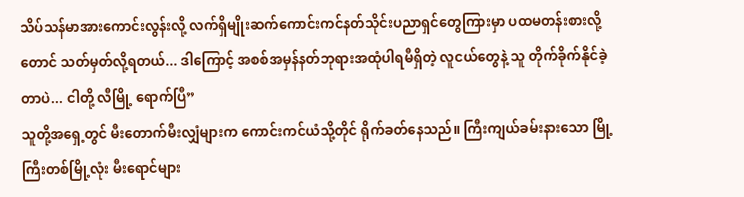သိပ်သန်မာအားကောင်းလွန်းလို့ လက်ရှိမျိုးဆက်ကောင်းကင်နတ်သိုင်းပညာရှင်တွေကြားမှာ ပထမတန်းစားလို့တောင် သတ်မှတ်လို့ရတယ်... ဒါကြောင့် အစစ်အမှန်နတ်ဘုရားအထုံပါရမီရှိတဲ့ လူငယ်တွေနဲ့ သူ တိုက်ခိုက်နိုင်ခဲ့တာပဲ... ငါတို့ လီမြို့ ရောက်ပြီ”
သူတို့အရှေ့တွင် မီးတောက်မီးလျှံများက ကောင်းကင်ယံသို့တိုင် ရိုက်ခတ်နေသည်။ ကြီးကျယ်ခမ်းနားသော မြို့ကြီးတစ်မြို့လုံး မီးရောင်များ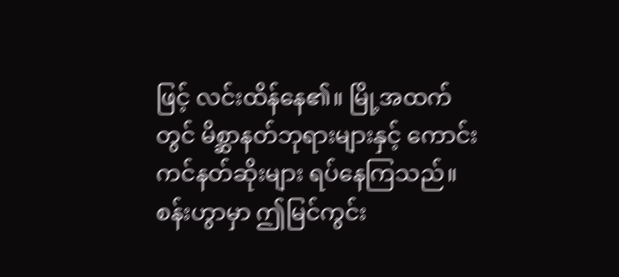ဖြင့် လင်းထိန်နေ၏။ မြို့အထက်တွင် မိစ္ဆာနတ်ဘုရားများနှင့် ကောင်းကင်နတ်ဆိုးများ ရပ်နေကြသည်။
စန်းဟွာမှာ ဤမြင်ကွင်း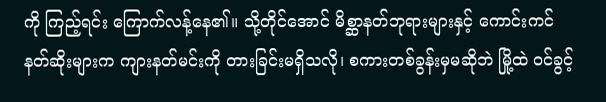ကို ကြည့်ရင်း ကြောက်လန့်နေ၏။ သို့တိုင်အောင် မိစ္ဆာနတ်ဘုရားများနှင့် ကောင်းကင်နတ်ဆိုးများက ကျားနတ်မင်းကို တားခြင်းမရှိသလို၊ စကားတစ်ခွန်းမှမဆိုဘဲ မြို့ထဲ ဝင်ခွင့်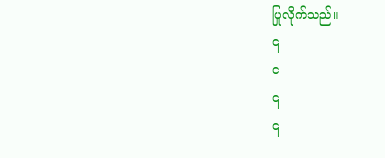ပြုလိုက်သည်။
၎
င
၎
၎